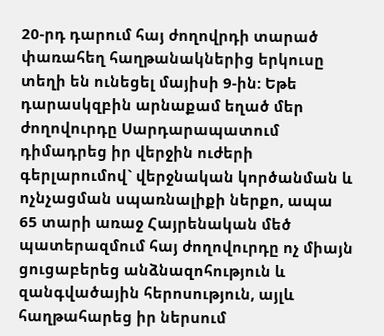20-րդ դարում հայ ժողովրդի տարած փառահեղ հաղթանակներից երկուսը տեղի են ունեցել մայիսի 9-ին: Եթե դարասկզբին արնաքամ եղած մեր ժողովուրդը Սարդարապատում դիմադրեց իր վերջին ուժերի գերլարումով` վերջնական կործանման և ոչնչացման սպառնալիքի ներքո, ապա 65 տարի առաջ Հայրենական մեծ պատերազմում հայ ժողովուրդը ոչ միայն ցուցաբերեց անձնազոհություն և զանգվածային հերոսություն, այլև հաղթահարեց իր ներսում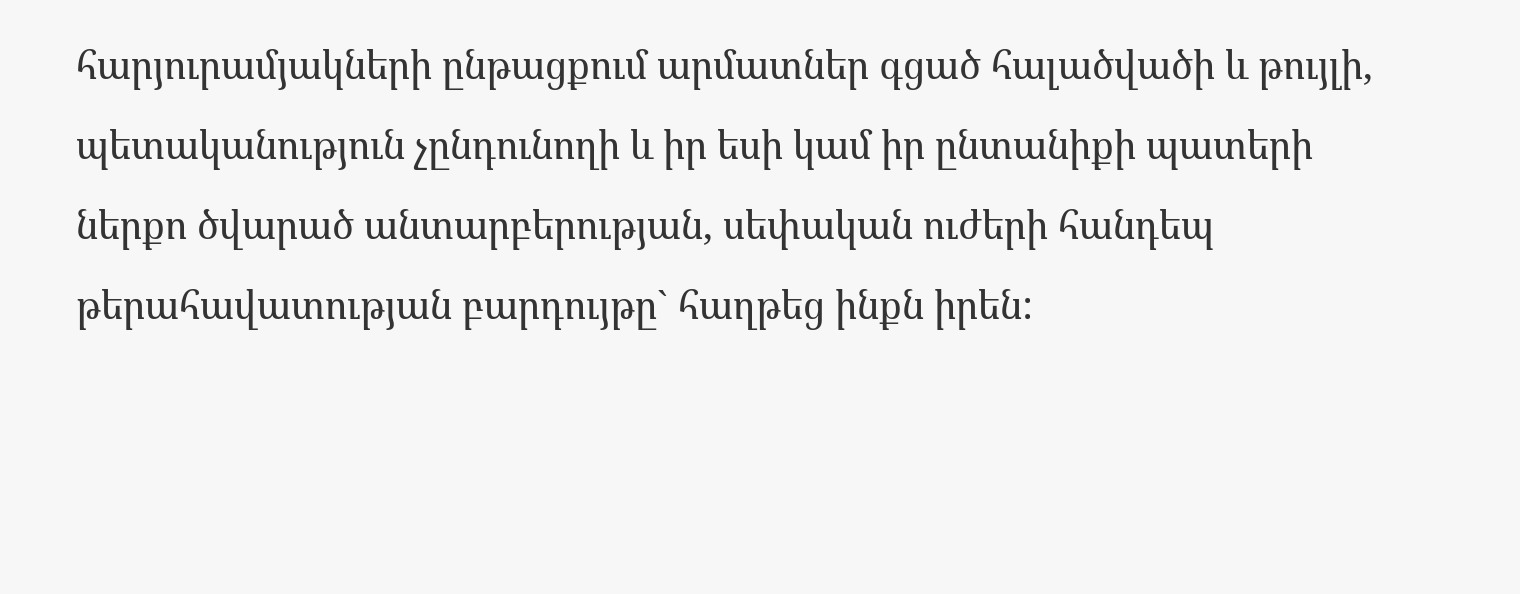հարյուրամյակների ընթացքում արմատներ գցած հալածվածի և թույլի, պետականություն չընդունողի և իր եսի կամ իր ընտանիքի պատերի ներքո ծվարած անտարբերության, սեփական ուժերի հանդեպ թերահավատության բարդույթը` հաղթեց ինքն իրեն: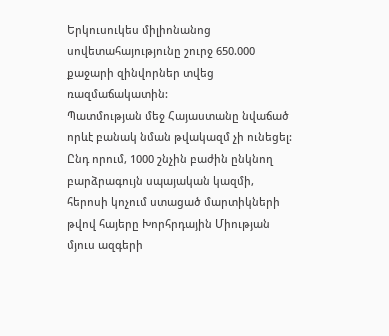Երկուսուկես միլիոնանոց սովետահայությունը շուրջ 650.000 քաջարի զինվորներ տվեց ռազմաճակատին:
Պատմության մեջ Հայաստանը նվաճած որևէ բանակ նման թվակազմ չի ունեցել: Ընդ որում, 1000 շնչին բաժին ընկնող բարձրագույն սպայական կազմի, հերոսի կոչում ստացած մարտիկների թվով հայերը Խորհրդային Միության մյուս ազգերի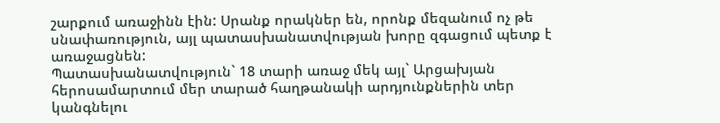շարքում առաջինն էին: Սրանք որակներ են, որոնք մեզանում ոչ թե սնափառություն, այլ պատասխանատվության խորը զգացում պետք է առաջացնեն:
Պատասխանատվություն` 18 տարի առաջ մեկ այլ` Արցախյան հերոսամարտում մեր տարած հաղթանակի արդյունքներին տեր կանգնելու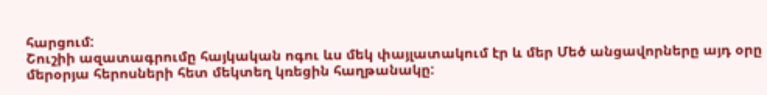հարցում:
Շուշիի ազատագրումը հայկական ոգու ևս մեկ փայլատակում էր և մեր Մեծ անցավորները այդ օրը մերօրյա հերոսների հետ մեկտեղ կռեցին հաղթանակը: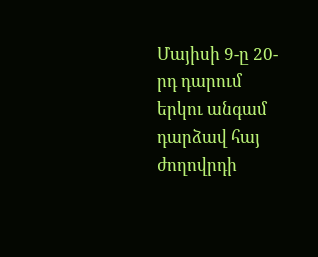Մայիսի 9-ը 20-րդ դարում երկու անգամ դարձավ հայ ժողովրդի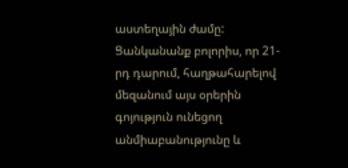աստեղային ժամը: Ցանկանանք բոլորիս, որ 21-րդ դարում, հաղթահարելով մեզանում այս օրերին գոյություն ունեցող անմիաբանությունը և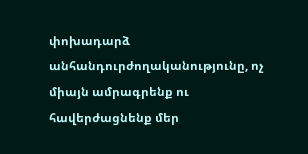փոխադարձ անհանդուրժողականությունը, ոչ միայն ամրագրենք ու հավերժացնենք մեր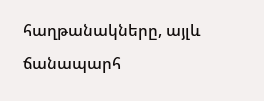հաղթանակները, այլև ճանապարհ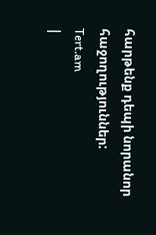հարթենք դեպի նորանոր հաջողություններ:
Tert.am
|